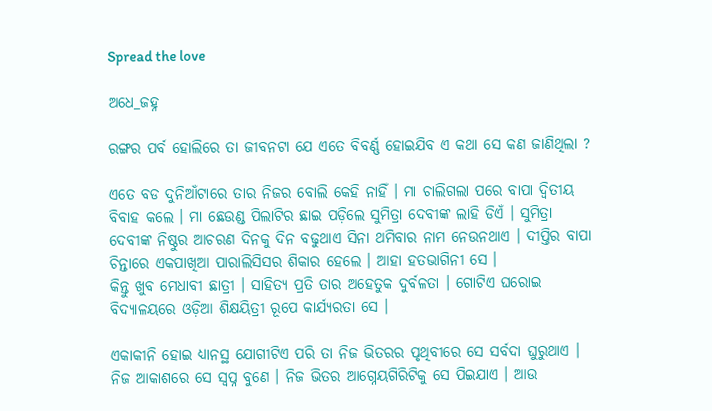Spread the love

ଅଧେ_ଜହ୍ନ

ରଙ୍ଗର ପର୍ବ ହୋଲିରେ ତା ଜୀବନଟା ଯେ ଏତେ ବିବର୍ଣ୍ଣ ହୋଇଯିବ ଏ କଥା ସେ କଣ ଜାଣିଥିଲା ?

ଏତେ ବଡ ଦୁନିଆଁଟାରେ ତାର ନିଜର ବୋଲି କେହି ନାହିଁ । ମା ଚାଲିଗଲା ପରେ ବାପା ଦ୍ଵିତୀୟ ବିବାହ କଲେ । ମା ଛେଉଣ୍ଡ ପିଲାଟିର ଛାଇ ପଡ଼ିଲେ ସୁମିତ୍ରା ଦେବୀଙ୍କ ଲାହି ଡିଏଁ । ସୁମିତ୍ରା ଦେବୀଙ୍କ ନିଷ୍ଠୁର ଆଚରଣ ଦିନକୁ ଦିନ ବଢୁଥାଏ ସିନା ଥମିବାର ନାମ ନେଉନଥାଏ । ଦୀପ୍ତିର ବାପା ଚିନ୍ତାରେ ଏକପାଖିଆ ପାରାଲିସିସର ଶିକାର ହେଲେ । ଆହା ହତଭାଗିନୀ ସେ ।
କିନ୍ତୁ ଖୁବ ମେଧାବୀ ଛାତ୍ରୀ । ସାହିତ୍ୟ ପ୍ରତି ତାର ଅହେତୁକ ଦୁର୍ବଳତା । ଗୋଟିଏ ଘରୋଇ ବିଦ୍ୟାଳୟରେ ଓଡ଼ିଆ ଶିକ୍ଷୟିତ୍ରୀ ରୂପେ କାର୍ଯ୍ୟରତା ସେ ।

ଏକାକୀନି ହୋଇ ଧ୍ୟାନସ୍ଥ ଯୋଗୀଟିଏ ପରି ତା ନିଜ ଭିତରର ପୃଥିବୀରେ ସେ ସର୍ବଦା ଘୁରୁଥାଏ । ନିଜ ଆକାଶରେ ସେ ସ୍ୱପ୍ନ ବୁଣେ । ନିଜ ଭିତର ଆଗ୍ନେୟଗିରିଟିକୁ ସେ ପିଇଯାଏ । ଆଉ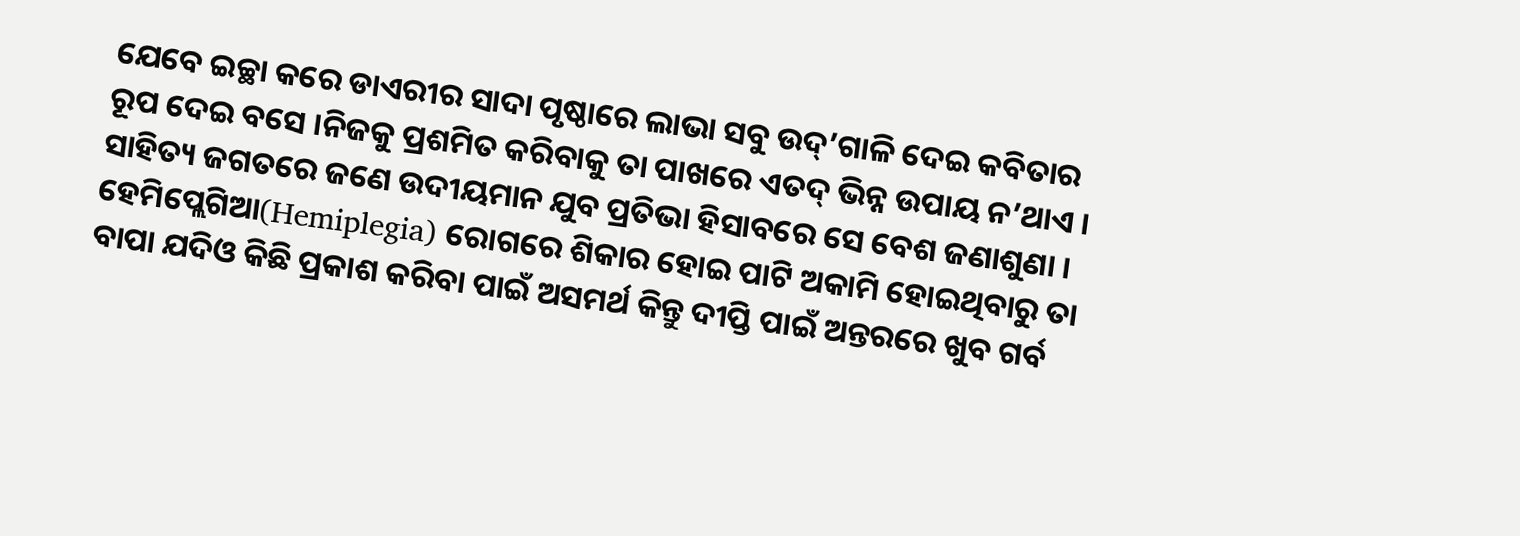ଯେବେ ଇଚ୍ଛା କରେ ଡାଏରୀର ସାଦା ପୃଷ୍ଠାରେ ଲାଭା ସବୁ ଉଦ୍’ଗାଳି ଦେଇ କବିତାର ରୂପ ଦେଇ ବସେ ।ନିଜକୁ ପ୍ରଶମିତ କରିବାକୁ ତା ପାଖରେ ଏତଦ୍ ଭିନ୍ନ ଉପାୟ ନ’ଥାଏ । ସାହିତ୍ୟ ଜଗତରେ ଜଣେ ଉଦୀୟମାନ ଯୁବ ପ୍ରତିଭା ହିସାବରେ ସେ ବେଶ ଜଣାଶୁଣା । ହେମିପ୍ଲେଗିଆ(Hemiplegia) ରୋଗରେ ଶିକାର ହୋଇ ପାଟି ଅକାମି ହୋଇଥିବାରୁ ତା ବାପା ଯଦିଓ କିଛି ପ୍ରକାଶ କରିବା ପାଇଁ ଅସମର୍ଥ କିନ୍ତୁ ଦୀପ୍ତି ପାଇଁ ଅନ୍ତରରେ ଖୁବ ଗର୍ବ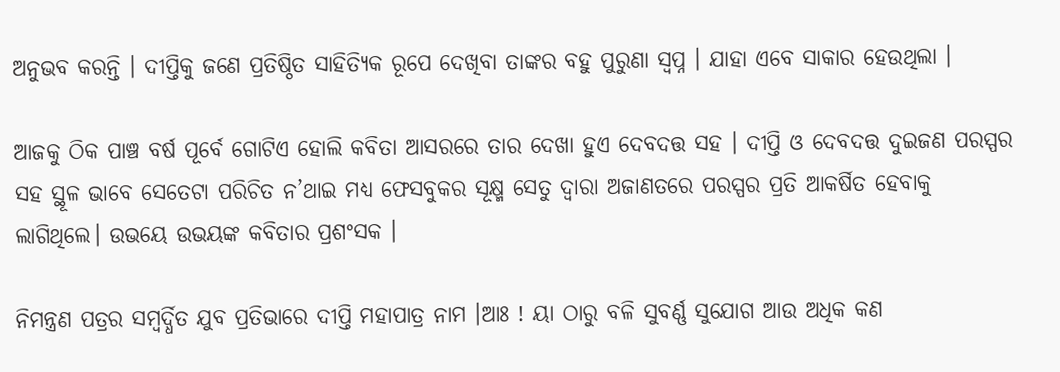ଅନୁଭବ କରନ୍ତି । ଦୀପ୍ତିକୁ ଜଣେ ପ୍ରତିଷ୍ଠିତ ସାହିତ୍ୟିକ ରୂପେ ଦେଖିବା ତାଙ୍କର ବହୁ ପୁରୁଣା ସ୍ୱପ୍ନ । ଯାହା ଏବେ ସାକାର ହେଉଥିଲା ।

ଆଜକୁ ଠିକ ପାଞ୍ଚ ବର୍ଷ ପୂର୍ବେ ଗୋଟିଏ ହୋଲି କବିତା ଆସରରେ ତାର ଦେଖା ହୁଏ ଦେବଦତ୍ତ ସହ । ଦୀପ୍ତି ଓ ଦେବଦତ୍ତ ଦୁଇଜଣ ପରସ୍ପର ସହ ସ୍ଥୂଳ ଭାବେ ସେତେଟା ପରିଚିତ ନ’ଥାଇ ମଧ୍ୟ ଫେସବୁକର ସୂକ୍ଷ୍ମ ସେତୁ ଦ୍ୱାରା ଅଜାଣତରେ ପରସ୍ପର ପ୍ରତି ଆକର୍ଷିତ ହେବାକୁ ଲାଗିଥିଲେ। ଉଭୟେ ଉଭୟଙ୍କ କବିତାର ପ୍ରଶଂସକ ।

ନିମନ୍ତ୍ରଣ ପତ୍ରର ସମ୍ବର୍ଦ୍ଧିତ ଯୁବ ପ୍ରତିଭାରେ ଦୀପ୍ତି ମହାପାତ୍ର ନାମ ।ଆଃ ! ୟା ଠାରୁ ବଳି ସୁବର୍ଣ୍ଣ ସୁଯୋଗ ଆଉ ଅଧିକ କଣ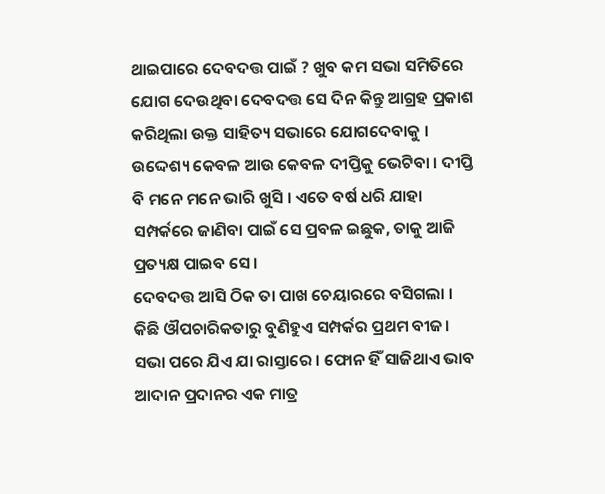ଥାଇପାରେ ଦେବଦତ୍ତ ପାଇଁ ? ଖୁବ କମ ସଭା ସମିତିରେ ଯୋଗ ଦେଉଥିବା ଦେବଦତ୍ତ ସେ ଦିନ କିନ୍ତୁ ଆଗ୍ରହ ପ୍ରକାଶ କରିଥିଲା ଉକ୍ତ ସାହିତ୍ୟ ସଭାରେ ଯୋଗଦେବାକୁ । ଉଦ୍ଦେଶ୍ୟ କେବଳ ଆଉ କେବଳ ଦୀପ୍ତିକୁ ଭେଟିବା । ଦୀପ୍ତି ବି ମନେ ମନେ ଭାରି ଖୁସି । ଏତେ ବର୍ଷ ଧରି ଯାହା ସମ୍ପର୍କରେ ଜାଣିବା ପାଇଁ ସେ ପ୍ରବଳ ଇଛୁକ, ତାକୁ ଆଜି ପ୍ରତ୍ୟକ୍ଷ ପାଇବ ସେ ।
ଦେବଦତ୍ତ ଆସି ଠିକ ତା ପାଖ ଚେୟାରରେ ବସିଗଲା । କିଛି ଔପଚାରିକତାରୁ ବୁଣିହୁଏ ସମ୍ପର୍କର ପ୍ରଥମ ବୀଜ। ସଭା ପରେ ଯିଏ ଯା ରାସ୍ତାରେ । ଫୋନ ହିଁ ସାଜିଥାଏ ଭାବ ଆଦାନ ପ୍ରଦାନର ଏକ ମାତ୍ର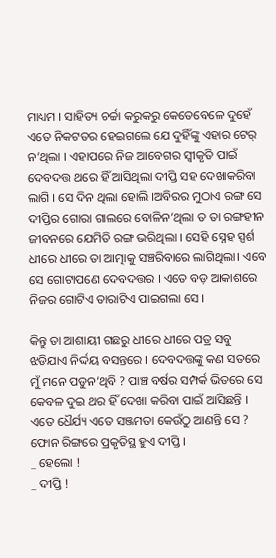ମାଧ୍ୟମ । ସାହିତ୍ୟ ଚର୍ଚ୍ଚା କରୁକରୁ କେତେବେଳେ ଦୁହେଁ ଏତେ ନିକଟତର ହେଇଗଲେ ଯେ ଦୁହିଁଙ୍କୁ ଏହାର ଟେର୍ ନ’ଥିଲା । ଏହାପରେ ନିଜ ଆବେଗର ସ୍ୱୀକୃତି ପାଇଁ ଦେବଦତ୍ତ ଥରେ ହିଁ ଆସିଥିଲା ଦୀପ୍ତି ସହ ଦେଖାକରିବା ଲାଗି । ସେ ଦିନ ଥିଲା ହୋଲି ।ଅବିରର ମୁଠାଏ ରଙ୍ଗ ସେ ଦୀପ୍ତିର ଗୋରା ଗାଲରେ ବୋଳିନ’ଥିଲା ତ ତା ରଙ୍ଗହୀନ ଜୀବନରେ ଯେମିତି ରଙ୍ଗ ଭରିଥିଲା । ସେହି ସ୍ନେହ ସ୍ପର୍ଶ ଧୀରେ ଧୀରେ ତା ଆତ୍ମାକୁ ସଞ୍ଚରିବାରେ ଲାଗିଥିଲା। ଏବେ ସେ ଗୋଟାପଣେ ଦେବଦତ୍ତର । ଏତେ ବଡ଼ ଆକାଶରେ ନିଜର ଗୋଟିଏ ତାରାଟିଏ ପାଇଗଲା ସେ ।

କିନ୍ତୁ ତା ଆଶାୟୀ ଗଛରୁ ଧୀରେ ଧୀରେ ପତ୍ର ସବୁ ଝଡିଯାଏ ନିର୍ଦ୍ଦୟ ବସନ୍ତରେ । ଦେବଦତ୍ତଙ୍କୁ କଣ ସତରେ ମୁଁ ମନେ ପଡୁନ’ଥିବି ? ପାଞ୍ଚ ବର୍ଷର ସମ୍ପର୍କ ଭିତରେ ସେ କେବଳ ଦୁଇ ଥର ହିଁ ଦେଖା କରିବା ପାଇଁ ଆସିଛନ୍ତି । ଏତେ ଧୈର୍ଯ୍ୟ ଏତେ ସଞ୍ଜମତା କେଉଁଠୁ ଆଣନ୍ତି ସେ ?
ଫୋନ ରିଙ୍ଗରେ ପ୍ରକୃତିସ୍ଥ ହୁଏ ଦୀପ୍ତି ।
_ ହେଲୋ !
_ ଦୀପ୍ତି !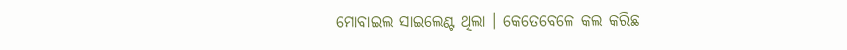ମୋବାଇଲ ସାଇଲେଣ୍ଟ ଥିଲା । କେତେବେଳେ କଲ କରିଛ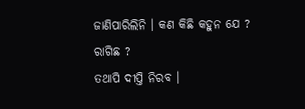ଜାଣିପାରିଲିନି । କଣ କିଛି କହୁନ ଯେ ? ରାଗିଛ ?
ତଥାପି ଦୀପ୍ତି ନିରବ ।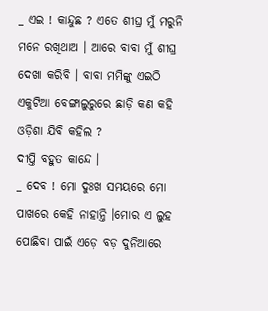_ ଏଇ ! କାନ୍ଦୁଛ ? ଏତେ ଶୀଘ୍ର ମୁଁ ମରୁନି ମନେ ରଖିଥାଅ । ଆରେ ବାବା ମୁଁ ଶୀଘ୍ର ଦେଖା କରିବି । ବାବା ମମିଙ୍କୁ ଏଇଠି ଏକୁଟିଆ ବେଙ୍ଗାଲୁରୁରେ ଛାଡ଼ି କଣ କହି ଓଡ଼ିଶା ଯିବି କହିଲ ?
ଦୀପ୍ତି ବହୁତ କାନ୍ଦେ ।
_ ଦେବ ! ମୋ ଦୁଃଖ ସମୟରେ ମୋ ପାଖରେ କେହି ନାହାନ୍ତି ।ମୋର ଏ ଲୁହ ପୋଛିବା ପାଇଁ ଏଡ଼େ ବଡ଼ ଦୁନିଆରେ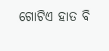ଗୋଟିଏ ହାତ ବି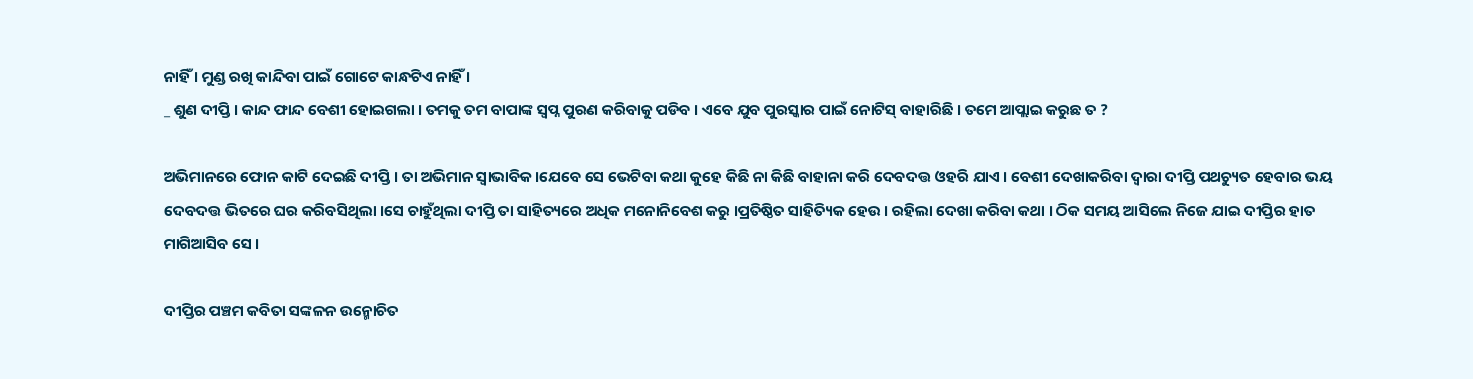ନାହିଁ । ମୁଣ୍ଡ ରଖି କାନ୍ଦିବା ପାଇଁ ଗୋଟେ କାନ୍ଧଟିଏ ନାହିଁ ।
_ ଶୁଣ ଦୀପ୍ତି । କାନ୍ଦ ଫାନ୍ଦ ବେଶୀ ହୋଇଗଲା । ତମକୁ ତମ ବାପାଙ୍କ ସ୍ବପ୍ନ ପୁରଣ କରିବାକୁ ପଡିବ । ଏବେ ଯୁବ ପୁରସ୍କାର ପାଇଁ ନୋଟିସ୍ ବାହାରିଛି । ତମେ ଆପ୍ଲାଇ କରୁଛ ତ ?

ଅଭିମାନରେ ଫୋନ କାଟି ଦେଇଛି ଦୀପ୍ତି । ତା ଅଭିମାନ ସ୍ୱାଭାବିକ।ଯେବେ ସେ ଭେଟିବା କଥା କୁହେ କିଛି ନା କିଛି ବାହାନା କରି ଦେବଦତ୍ତ ଓହରି ଯାଏ । ବେଶୀ ଦେଖାକରିବା ଦ୍ୱାରା ଦୀପ୍ତି ପଥଚ୍ୟୁତ ହେବାର ଭୟ ଦେବଦତ୍ତ ଭିତରେ ଘର କରିବସିଥିଲା ।ସେ ଚାହୁଁଥିଲା ଦୀପ୍ତି ତା ସାହିତ୍ୟରେ ଅଧିକ ମନୋନିବେଶ କରୁ ।ପ୍ରତିଷ୍ଠିତ ସାହିତ୍ୟିକ ହେଉ । ରହିଲା ଦେଖା କରିବା କଥା । ଠିକ ସମୟ ଆସିଲେ ନିଜେ ଯାଇ ଦୀପ୍ତିର ହାତ ମାଗିଆସିବ ସେ ।

ଦୀପ୍ତିର ପଞ୍ଚମ କବିତା ସଙ୍କଳନ ଉନ୍ମୋଚିତ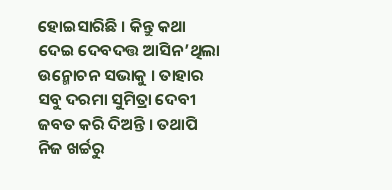ହୋଇସାରିଛି । କିନ୍ତୁ କଥା ଦେଇ ଦେବଦତ୍ତ ଆସିନ’ଥିଲା ଉନ୍ମୋଚନ ସଭାକୁ । ତାହାର ସବୁ ଦରମା ସୁମିତ୍ରା ଦେବୀ ଜବତ କରି ଦିଅନ୍ତି । ତଥାପି ନିଜ ଖର୍ଚ୍ଚରୁ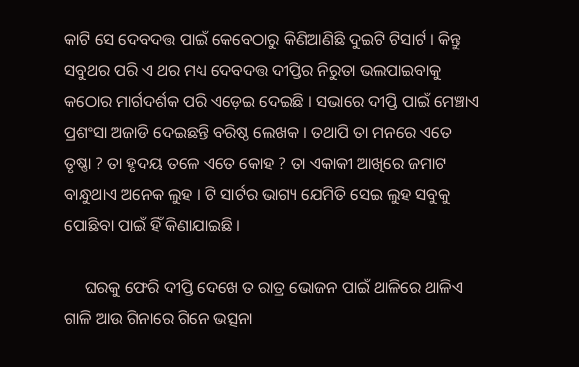କାଟି ସେ ଦେବଦତ୍ତ ପାଇଁ କେବେଠାରୁ କିଣିଆଣିଛି ଦୁଇଟି ଟିସାର୍ଟ । କିନ୍ତୁ ସବୁଥର ପରି ଏ ଥର ମଧ୍ୟ ଦେବଦତ୍ତ ଦୀପ୍ତିର ନିରୁତା ଭଲପାଇବାକୁ କଠୋର ମାର୍ଗଦର୍ଶକ ପରି ଏଡ଼େଇ ଦେଇଛି । ସଭାରେ ଦୀପ୍ତି ପାଇଁ ମେଞ୍ଚାଏ ପ୍ରଶଂସା ଅଜାଡି ଦେଇଛନ୍ତି ବରିଷ୍ଠ ଲେଖକ । ତଥାପି ତା ମନରେ ଏତେ ତୃଷ୍ଣା ? ତା ହୃଦୟ ତଳେ ଏତେ କୋହ ? ତା ଏକାକୀ ଆଖିରେ ଜମାଟ ବାନ୍ଧୁଥାଏ ଅନେକ ଲୁହ । ଟି ସାର୍ଟର ଭାଗ୍ୟ ଯେମିତି ସେଇ ଲୁହ ସବୁକୁ ପୋଛିବା ପାଇଁ ହିଁ କିଣାଯାଇଛି ।

     ଘରକୁ ଫେରି ଦୀପ୍ତି ଦେଖେ ତ ରାତ୍ର ଭୋଜନ ପାଇଁ ଥାଳିରେ ଥାଳିଏ ଗାଳି ଆଉ ଗିନାରେ ଗିନେ ଭତ୍ସନା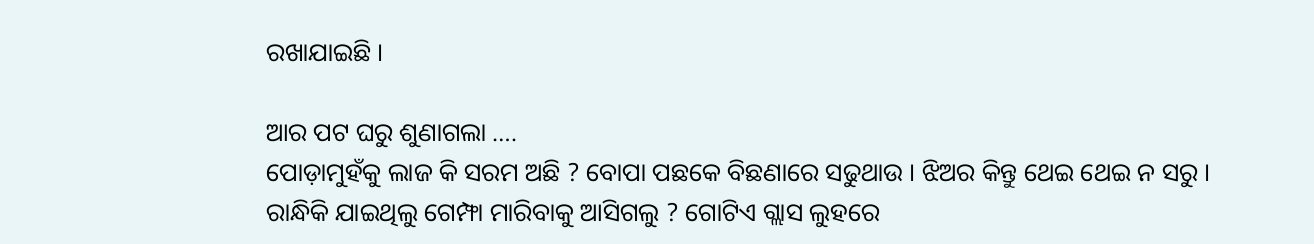ରଖାଯାଇଛି ।

ଆର ପଟ ଘରୁ ଶୁଣାଗଲା ….
ପୋଡ଼ାମୁହଁକୁ ଲାଜ କି ସରମ ଅଛି ? ବୋପା ପଛକେ ବିଛଣାରେ ସଢୁଥାଉ । ଝିଅର କିନ୍ତୁ ଥେଇ ଥେଇ ନ ସରୁ । ରାନ୍ଧିକି ଯାଇଥିଲୁ ଗେମ୍ଫା ମାରିବାକୁ ଆସିଗଲୁ ? ଗୋଟିଏ ଗ୍ଲାସ ଲୁହରେ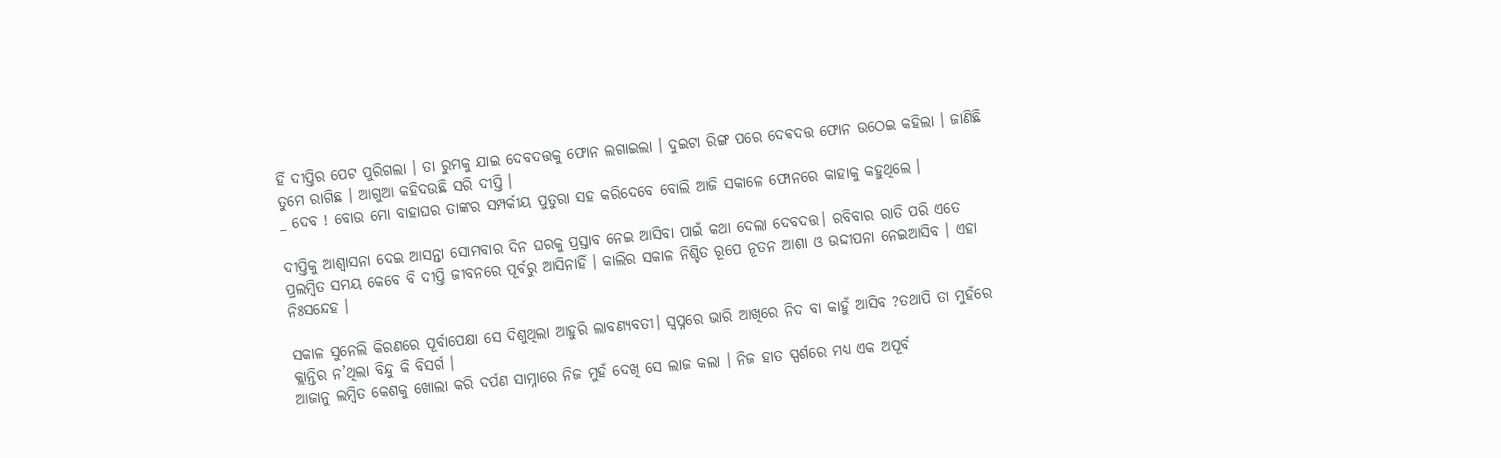ହିଁ ଦୀପ୍ତିର ପେଟ ପୁରିଗଲା । ତା ରୁମକୁ ଯାଇ ଦେବଦତ୍ତକୁ ଫୋନ ଲଗାଇଲା । ଦୁଇଟା ରିଙ୍ଗ ପରେ ଦେଵଦତ୍ତ ଫୋନ ଉଠେଇ କହିଲା । ଜାଣିଛି ତୁମେ ରାଗିଛ । ଆଗୁଆ କହିଦଉଛି ସରି ଦୀପ୍ତି ।
_ ଦେବ ! ବୋଉ ମୋ ବାହାଘର ତାଙ୍କର ସମ୍ପର୍କୀୟ ପୁତୁରା ସହ କରିଦେବେ ବୋଲି ଆଜି ସକାଳେ ଫୋନରେ କାହାକୁ କହୁଥିଲେ ।

ଦୀପ୍ତିକୁ ଆଶ୍ୱାସନା ଦେଇ ଆସନ୍ତା ସୋମବାର ଦିନ ଘରକୁ ପ୍ରସ୍ତାବ ନେଇ ଆସିବା ପାଇଁ କଥା ଦେଲା ଦେବଦତ୍ତ। ରବିବାର ରାତି ପରି ଏତେ ପ୍ରଲମ୍ବିତ ସମୟ କେବେ ବି ଦୀପ୍ତି ଜୀବନରେ ପୂର୍ବରୁ ଆସିନାହିଁ । କାଲିର ସକାଳ ନିଶ୍ଚିତ ରୂପେ ନୂତନ ଆଶା ଓ ଉଦ୍ଦୀପନା ନେଇଆସିବ । ଏହା ନିଃସନ୍ଦେହ ।

ସକାଳ ସୁନେଲି କିରଣରେ ପୂର୍ବାପେକ୍ଷା ସେ ଦିଶୁଥିଲା ଆହୁରି ଲାବଣ୍ୟବତୀ। ସ୍ୱପ୍ନରେ ଭାରି ଆଖିରେ ନିଦ ବା କାହୁଁ ଆସିବ ?ତଥାପି ତା ମୁହଁରେ କ୍ଲାନ୍ତିର ନ’ଥିଲା ବିନ୍ଦୁ କି ବିସର୍ଗ ।
ଆଜାନୁ ଲମ୍ବିତ କେଶକୁ ଖୋଲା କରି ଦର୍ପଣ ସାମ୍ନାରେ ନିଜ ମୁହଁ ଦେଖି ସେ ଲାଜ କଲା । ନିଜ ହାତ ସ୍ପର୍ଶରେ ମଧ୍ୟ ଏକ ଅପୂର୍ବ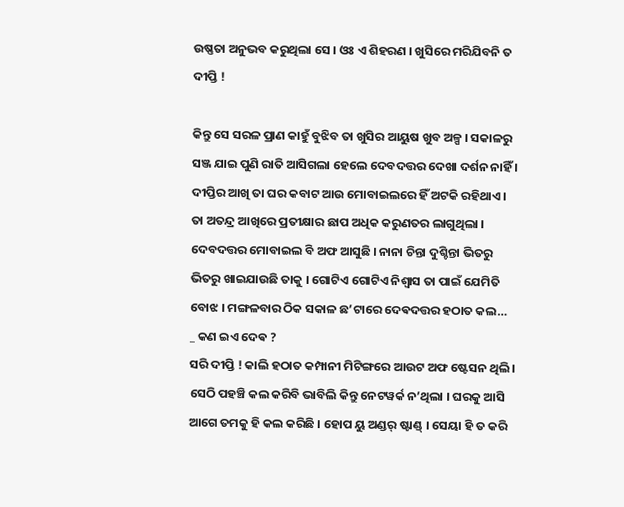ଉଷ୍ଣତା ଅନୁଭବ କରୁଥିଲା ସେ । ଓଃ ଏ ଶିହରଣ । ଖୁସିରେ ମରିଯିବନି ତ ଦୀପ୍ତି !

କିନ୍ତୁ ସେ ସରଳ ପ୍ରାଣ କାହୁଁ ବୁଝିବ ତା ଖୁସିର ଆୟୁଷ ଖୁବ ଅଳ୍ପ । ସକାଳରୁ ସଞ୍ଜ ଯାଇ ପୁଣି ରାତି ଆସିଗଲା ହେଲେ ଦେବଦତ୍ତର ଦେଖା ଦର୍ଶନ ନାହିଁ । ଦୀପ୍ତିର ଆଖି ତା ଘର କବାଟ ଆଉ ମୋବାଇଲରେ ହିଁ ଅଟକି ରହିଥାଏ । ତା ଅତନ୍ଦ୍ର ଆଖିରେ ପ୍ରତୀକ୍ଷାର ଛାପ ଅଧିକ କରୁଣତର ଲାଗୁଥିଲା । ଦେବଦତ୍ତର ମୋବାଇଲ ବି ଅଫ ଆସୁଛି । ନାନା ଚିନ୍ତା ଦୁଶ୍ଚିନ୍ତା ଭିତରୁ ଭିତରୁ ଖାଇଯାଉଛି ତାକୁ । ଗୋଟିଏ ଗୋଟିଏ ନିଶ୍ୱାସ ତା ପାଇଁ ଯେମିତି ବୋଝ । ମଙ୍ଗଳବାର ଠିକ ସକାଳ ଛ’ଟାରେ ଦେଵଦତ୍ତର ହଠାତ କଲ…
_ କଣ ଇଏ ଦେଵ ?
ସରି ଦୀପ୍ତି ! କାଲି ହଠାତ କମ୍ପାନୀ ମିଟିଙ୍ଗରେ ଆଉଟ ଅଫ ଷ୍ଟେସନ ଥିଲି । ସେଠି ପହଞ୍ଚି କଲ କରିବି ଭାବିଲି କିନ୍ତୁ ନେଟୱର୍କ ନ’ଥିଲା । ଘରକୁ ଆସି ଆଗେ ତମକୁ ହି କଲ କରିଛି । ହୋପ ୟୁ ଅଣ୍ଡର୍ ଷ୍ଟାଣ୍ଡ୍ । ସେୟା ହି ତ କରି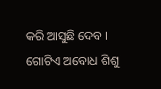କରି ଆସୁଛି ଦେବ ।
ଗୋଟିଏ ଅବୋଧ ଶିଶୁ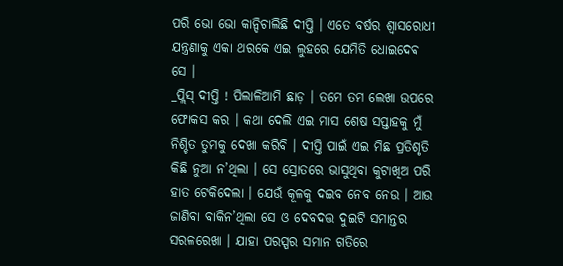ପରି ଭୋ ଭୋ କାନ୍ଦିଚାଲିଛି ଦୀପ୍ତି । ଏତେ ବର୍ଷର ଶ୍ୱାସରୋଧୀ ଯନ୍ତ୍ରଣାକୁ ଏକା ଥରକେ ଏଇ ଲୁହରେ ଯେମିତି ଧୋଇଦେଵ ସେ ।
_ପ୍ଲିସ୍ ଦୀପ୍ତି ! ପିଲାଳିଆମି ଛାଡ଼ । ତମେ ତମ ଲେଖା ଉପରେ ଫୋକସ କର । କଥା ଦେଲି ଏଇ ମାସ ଶେଷ ସପ୍ତାହକୁ ମୁଁ ନିଶ୍ଚିତ ତୁମକୁ ଦେଖା କରିବି । ଦୀପ୍ତି ପାଇଁ ଏଇ ମିଛ ପ୍ରତିଶୃତି କିଛି ନୁଆ ନ’ଥିଲା । ସେ ସ୍ରୋତରେ ଭାସୁଥିବା କୁଟାଖିଅ ପରି ହାତ ଟେକିଦେଲା । ଯେଉଁ କୂଳକୁ ଦଇବ ନେବ ନେଉ । ଆଉ ଜାଣିବା ବାକିନ’ଥିଲା ସେ ଓ ଦେବଦତ୍ତ ଦୁଇଟି ସମାନ୍ତର ସରଳରେଖା । ଯାହା ପରସ୍ପର ସମାନ ଗତିରେ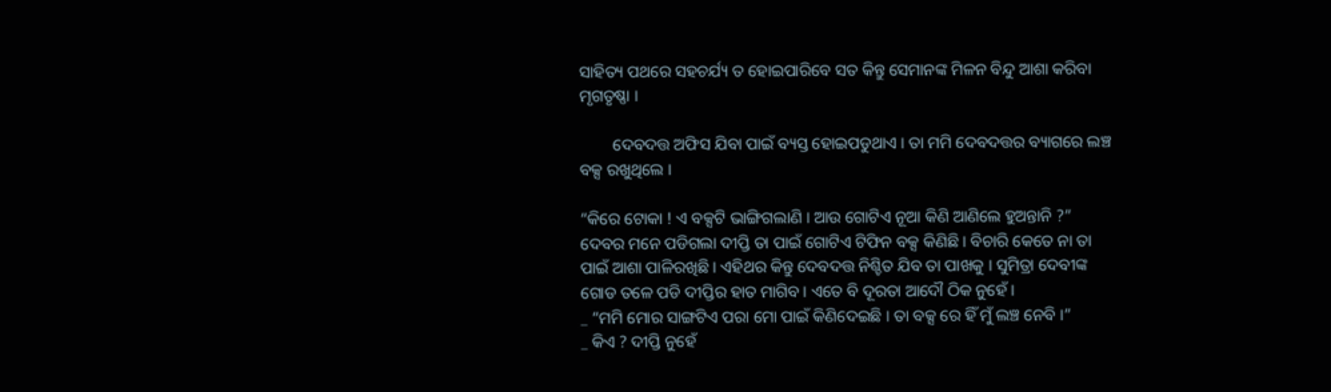ସାହିତ୍ୟ ପଥରେ ସହଚର୍ଯ୍ୟ ତ ହୋଇପାରିବେ ସତ କିନ୍ତୁ ସେମାନଙ୍କ ମିଳନ ବିନ୍ଦୁ ଆଶା କରିବା ମୃଗତୃଷ୍ଣା ।

        ଦେବଦତ୍ତ ଅଫିସ ଯିବା ପାଇଁ ବ୍ୟସ୍ତ ହୋଇପଡୁଥାଏ । ତା ମମି ଦେବଦତ୍ତର ବ୍ୟାଗରେ ଲଞ୍ଚ ବକ୍ସ ରଖୁଥିଲେ ।

“କିରେ ଟୋକା ! ଏ ବକ୍ସଟି ଭାଙ୍ଗିଗଲାଣି । ଆଉ ଗୋଟିଏ ନୂଆ କିଣି ଆଣିଲେ ହୁଅନ୍ତାନି ?”
ଦେବର ମନେ ପଡିଗଲା ଦୀପ୍ତି ତା ପାଇଁ ଗୋଟିଏ ଟିଫିନ ବକ୍ସ କିଣିଛି । ବିଚାରି କେତେ ନା ତା ପାଇଁ ଆଶା ପାଳିରଖିଛି । ଏହିଥର କିନ୍ତୁ ଦେବଦତ୍ତ ନିଶ୍ଚିତ ଯିବ ତା ପାଖକୁ । ସୁମିତ୍ରା ଦେବୀଙ୍କ ଗୋଡ ତଳେ ପଡି ଦୀପ୍ତିର ହାତ ମାଗିବ । ଏତେ ବି ଦୂରତା ଆଦୌ ଠିକ ନୁହେଁ ।
_ “ମମି ମୋର ସାଙ୍ଗଟିଏ ପରା ମୋ ପାଇଁ କିଣିଦେଇଛି । ତା ବକ୍ସ ରେ ହିଁ ମୁଁ ଲଞ୍ଚ ନେବି ।”
_ କିଏ ? ଦୀପ୍ତି ନୁହେଁ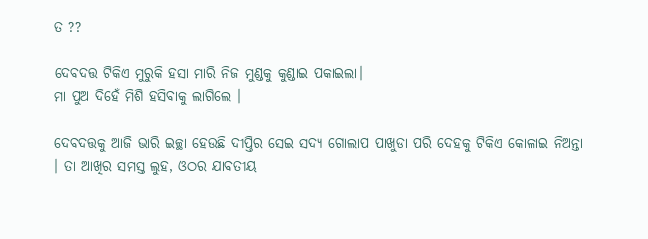ତ ??

ଦେବଦତ୍ତ ଟିକିଏ ମୁରୁକି ହସା ମାରି ନିଜ ମୁଣ୍ଡକୁ କୁଣ୍ଡାଇ ପକାଇଲା।
ମା ପୁଅ ଦିହେଁ ମିଶି ହସିବାକୁ ଲାଗିଲେ ।

ଦେବଦତ୍ତକୁ ଆଜି ଭାରି ଇଚ୍ଛା ହେଉଛି ଦୀପ୍ତିର ସେଇ ସଦ୍ୟ ଗୋଲାପ ପାଖୁଡା ପରି ଦେହକୁ ଟିକିଏ କୋଳାଇ ନିଅନ୍ତା । ତା ଆଖିର ସମସ୍ତ ଲୁହ, ଓଠର ଯାବତୀୟ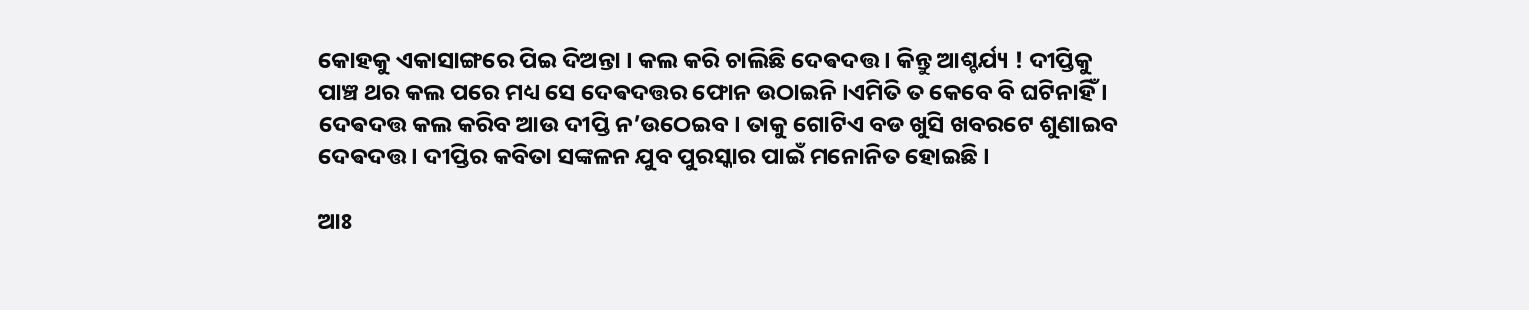କୋହକୁ ଏକାସାଙ୍ଗରେ ପିଇ ଦିଅନ୍ତା । କଲ କରି ଚାଲିଛି ଦେଵଦତ୍ତ । କିନ୍ତୁ ଆଶ୍ଚର୍ଯ୍ୟ ! ଦୀପ୍ତିକୁ ପାଞ୍ଚ ଥର କଲ ପରେ ମଧ୍ୟ ସେ ଦେଵଦତ୍ତର ଫୋନ ଉଠାଇନି ।ଏମିତି ତ କେବେ ବି ଘଟିନାହିଁ । ଦେଵଦତ୍ତ କଲ କରିବ ଆଉ ଦୀପ୍ତି ନ’ଉଠେଇବ । ତାକୁ ଗୋଟିଏ ବଡ ଖୁସି ଖବରଟେ ଶୁଣାଇବ ଦେଵଦତ୍ତ । ଦୀପ୍ତିର କବିତା ସଙ୍କଳନ ଯୁବ ପୁରସ୍କାର ପାଇଁ ମନୋନିତ ହୋଇଛି ।

ଆଃ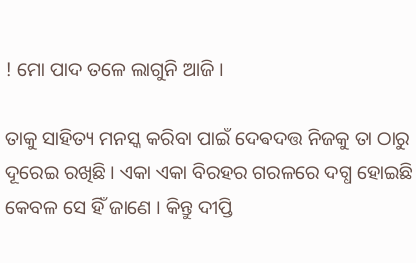! ମୋ ପାଦ ତଳେ ଲାଗୁନି ଆଜି ।

ତାକୁ ସାହିତ୍ୟ ମନସ୍କ କରିବା ପାଇଁ ଦେଵଦତ୍ତ ନିଜକୁ ତା ଠାରୁ ଦୂରେଇ ରଖିଛି । ଏକା ଏକା ବିରହର ଗରଳରେ ଦଗ୍ଧ ହୋଇଛି କେବଳ ସେ ହିଁ ଜାଣେ । କିନ୍ତୁ ଦୀପ୍ତି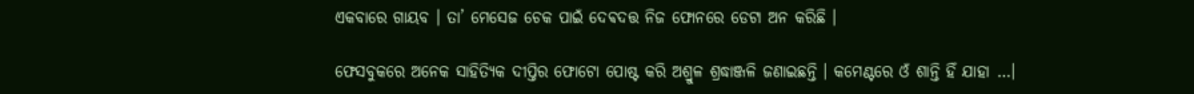ଏକବାରେ ଗାୟବ । ତା’ ମେସେଜ ଚେକ ପାଇଁ ଦେଵଦତ୍ତ ନିଜ ଫୋନରେ ଡେଟା ଅନ କରିଛି ।

ଫେସବୁକରେ ଅନେକ ସାହିତ୍ୟିକ ଦୀପ୍ତିର ଫୋଟୋ ପୋଷ୍ଟ କରି ଅଶ୍ରୁଳ ଶ୍ରଦ୍ଧାଞ୍ଜଳି ଜଣାଇଛନ୍ତି । କମେଣ୍ଟରେ ଓଁ ଶାନ୍ତି ହିଁ ଯାହା …।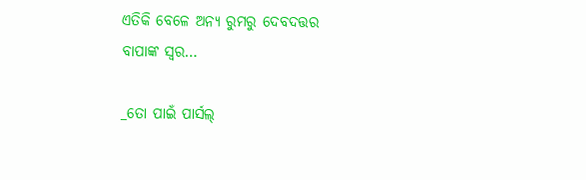ଏତିକି ବେଳେ ଅନ୍ୟ ରୁମରୁ ଦେବଦତ୍ତର ବାପାଙ୍କ ସ୍ୱର…

_ତୋ ପାଇଁ ପାର୍ସଲ୍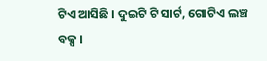ଟିଏ ଆସିଛି । ଦୁଇଟି ଟି ସାର୍ଟ, ଗୋଟିଏ ଲଞ୍ଚ ବକ୍ସ ।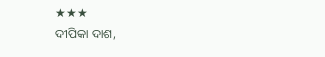★★★
ଦୀପିକା ଦାଶ,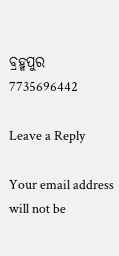ବ୍ରହ୍ମପୁର
7735696442

Leave a Reply

Your email address will not be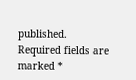published. Required fields are marked *